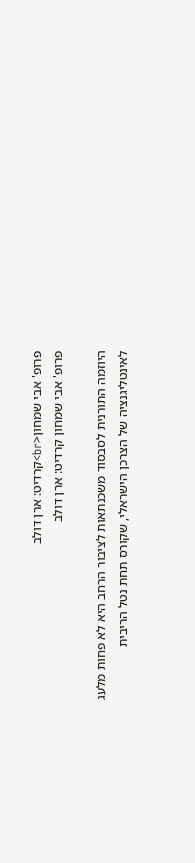פרופ' אבי שמחון<br>קרדיט: ארן דולב
פרופ' אבי שמחון קרדיט: ארן דולב

היוזמה התורנית לסבסוד משכנתאות לציבור הרחב היא לא פחות מלעג לאינטליגנציה של הצרכן הישראלי, שקורס תחת נטל הריבית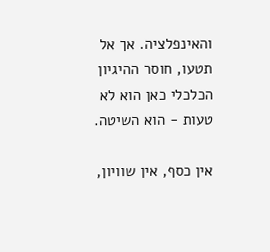והאינפלציה. אך אל תטעו, חוסר ההיגיון הכלכלי כאן הוא לא טעות - הוא השיטה.

אין כסף, אין שוויון,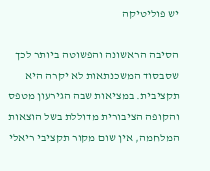יש פוליטיקה

הסיבה הראשונה והפשוטה ביותר לכך שסבסוד המשכנתאות לא יקרה היא תקציבית. במציאות שבה הגירעון מטפס והקופה הציבורית מדוללת בשל הוצאות המלחמה, אין שום מקור תקציבי ריאלי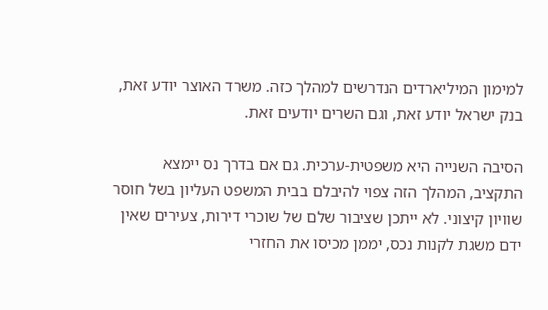למימון המיליארדים הנדרשים למהלך כזה. משרד האוצר יודע זאת, בנק ישראל יודע זאת, וגם השרים יודעים זאת.

הסיבה השנייה היא משפטית-ערכית. גם אם בדרך נס יימצא התקציב, המהלך הזה צפוי להיבלם בבית המשפט העליון בשל חוסר שוויון קיצוני. לא ייתכן שציבור שלם של שוכרי דירות, צעירים שאין ידם משגת לקנות נכס, יממן מכיסו את החזרי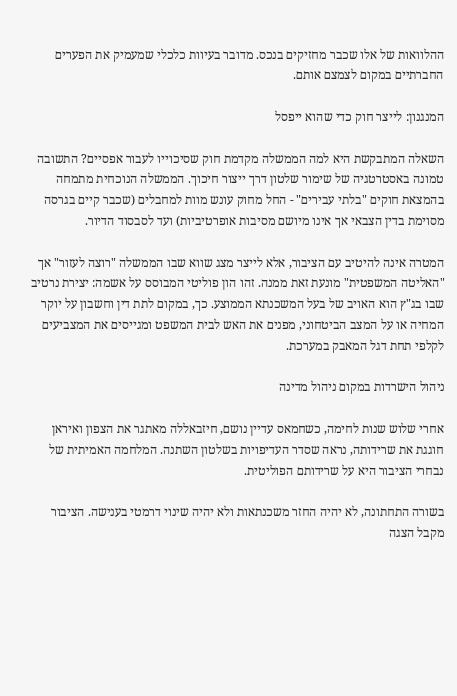ההלוואות של אלו שכבר מחזיקים בנכס. מדובר בעיוות כלכלי שמעמיק את הפערים החברתיים במקום לצמצם אותם.

המנגנון: לייצר חוק כדי שהוא ייפסל

השאלה המתבקשת היא למה הממשלה מקדמת חוק שסיכוייו לעבור אפסיים? התשובה טמונה באסטרטגיה של שימור שלטון דרך ייצור חיכוך. הממשלה הנוכחית מתמחה בהמצאת חוקים "בלתי עבירים" - החל מחוק עונש מוות למחבלים (שכבר קיים בגרסה מסוימת בדין הצבאי אך אינו מיושם מסיבות אופרטיביות) ועד לסבסוד הדיור.

המטרה אינה להיטיב עם הציבור, אלא לייצר מצג שווא שבו הממשלה "רוצה לעזור" אך "האליטה המשפטית" מונעת זאת ממנה. זהו הון פוליטי המבוסס על אשמה: יצירת נרטיב שבו בג"ץ הוא האויב של בעל המשכנתא הממוצע. כך, במקום לתת דין וחשבון על יוקר המחיה או על המצב הביטחוני, מפנים את האש לבית המשפט ומגייסים את המצביעים לקלפי תחת דגל המאבק במערכת.

ניהול הישרדות במקום ניהול מדינה

אחרי שלוש שנות לחימה, כשחמאס עדיין נושם, חיזבאללה מאתגר את הצפון ואיראן חוגגת את שרידותה, נראה שסדר העדיפויות בשלטון השתנה. המלחמה האמיתית של נבחרי הציבור היא על שרידותם הפוליטית.

בשורה התחתונה, לא יהיה החזר משכנתאות ולא יהיה שינוי דרמטי בענישה. הציבור מקבל הצגה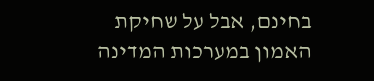בחינם, אבל על שחיקת האמון במערכות המדינה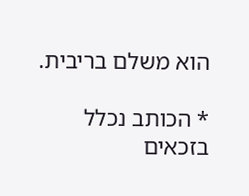הוא משלם בריבית.

* הכותב נכלל בזכאים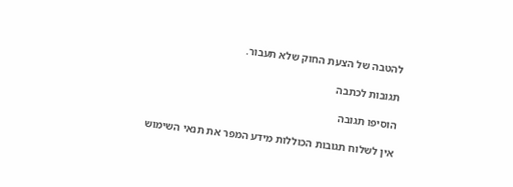להטבה של הצעת החוק שלא תעבור.

תגובות לכתבה

הוסיפו תגובה

אין לשלוח תגובות הכוללות מידע המפר את תנאי השימוש